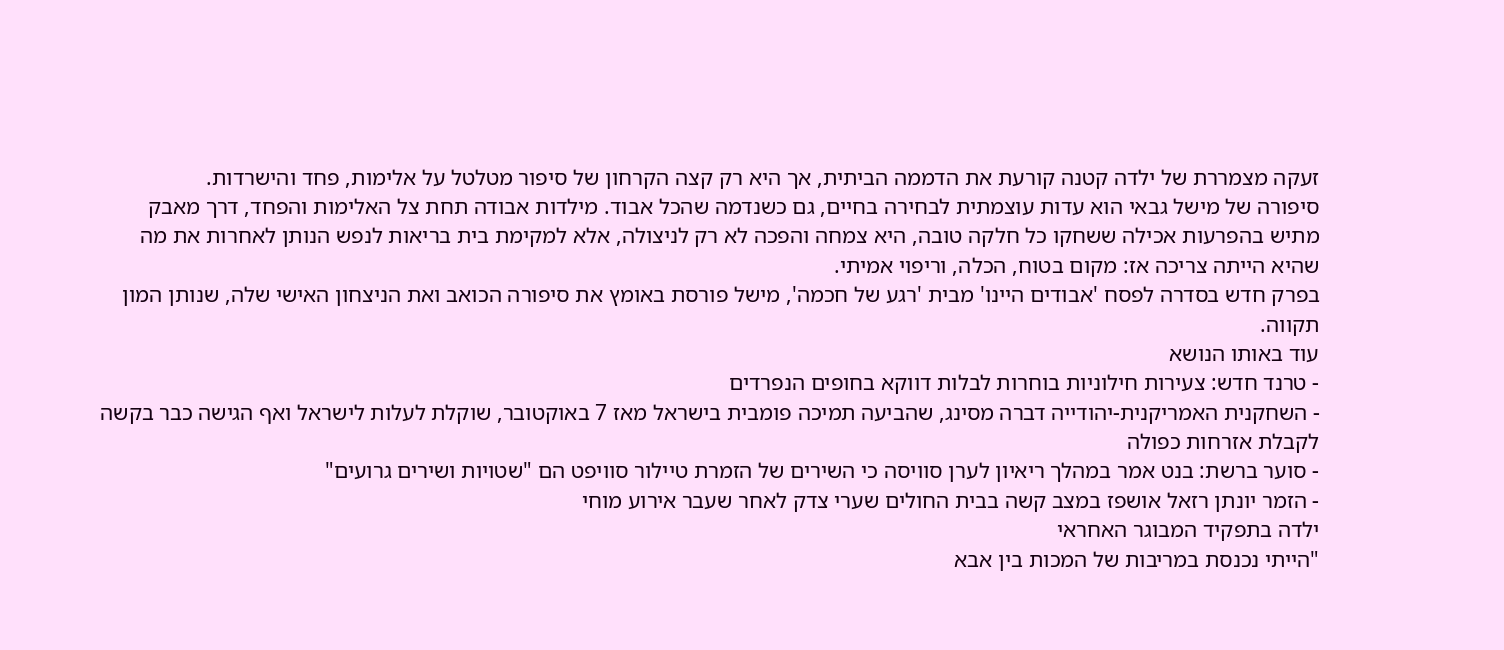זעקה מצמררת של ילדה קטנה קורעת את הדממה הביתית, אך היא רק קצה הקרחון של סיפור מטלטל על אלימות, פחד והישרדות.
סיפורה של מישל גבאי הוא עדות עוצמתית לבחירה בחיים, גם כשנדמה שהכל אבוד. מילדות אבודה תחת צל האלימות והפחד, דרך מאבק מתיש בהפרעות אכילה ששחקו כל חלקה טובה, היא צמחה והפכה לא רק לניצולה, אלא למקימת בית בריאות לנפש הנותן לאחרות את מה שהיא הייתה צריכה אז: מקום בטוח, הכלה, וריפוי אמיתי.
בפרק חדש בסדרה לפסח 'אבודים היינו' מבית 'רגע של חכמה', מישל פורסת באומץ את סיפורה הכואב ואת הניצחון האישי שלה, שנותן המון תקווה.
עוד באותו הנושא
- טרנד חדש: צעירות חילוניות בוחרות לבלות דווקא בחופים הנפרדים
- השחקנית האמריקנית-יהודייה דברה מסינג, שהביעה תמיכה פומבית בישראל מאז 7 באוקטובר, שוקלת לעלות לישראל ואף הגישה כבר בקשה לקבלת אזרחות כפולה
- סוער ברשת: בנט אמר במהלך ריאיון לערן סוויסה כי השירים של הזמרת טיילור סוויפט הם "שטויות ושירים גרועים"
- הזמר יונתן רזאל אושפז במצב קשה בבית החולים שערי צדק לאחר שעבר אירוע מוחי
ילדה בתפקיד המבוגר האחראי
"הייתי נכנסת במריבות של המכות בין אבא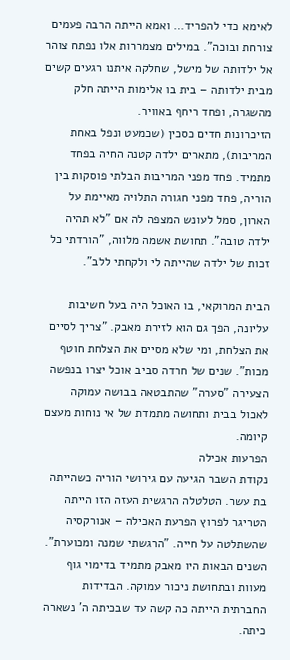לאימא כדי להפריד… ואמא הייתה הרבה פעמים צורחת ובוכה". במילים מצמררות אלו נפתח צוהר אל ילדותה של מישל, שחלקה איתנו רגעים קשים מבית ילדותה – בית בו אלימות הייתה חלק מהשגרה, ופחד ריחף באוויר.
הזיכרונות חדים כסכין (שכמעט ונפל באחת המריבות), מתארים ילדה קטנה החיה בפחד מתמיד. פחד מפני המריבות הבלתי פוסקות בין הוריה, פחד מפני חגורה התלויה מאיימת על הארון, סמל לעונש המצפה לה אם "לא תהיה ילדה טובה". תחושת אשמה מלווה, "הורדתי כל זכות של ילדה שהייתה לי ולקחתי ללב".

הבית המרוקאי, בו האוכל היה בעל חשיבות עליונה, הפך גם הוא לזירת מאבק. "צריך לסיים את הצלחת, ומי שלא מסיים את הצלחת חוטף מכות". שנים של חרדה סביב אוכל יצרו בנפשה הצעירה "סערה" שהתבטאה בבושה עמוקה לאכול בבית ותחושה מתמדת של אי נוחות מעצם קיומה.
הפרעות אכילה
נקודת השבר הגיעה עם גירושי הוריה כשהייתה בת עשר. הטלטלה הרגשית העזה הזו הייתה הטריגר לפרוץ הפרעת האכילה – אנורקסיה שהשתלטה על חייה. "הרגשתי שמנה ומכוערת". השנים הבאות היו מאבק מתמיד בדימוי גוף מעוות ובתחושת ניכור עמוקה. הבדידות החברתית הייתה כה קשה עד שבכיתה ה' נשארה כיתה.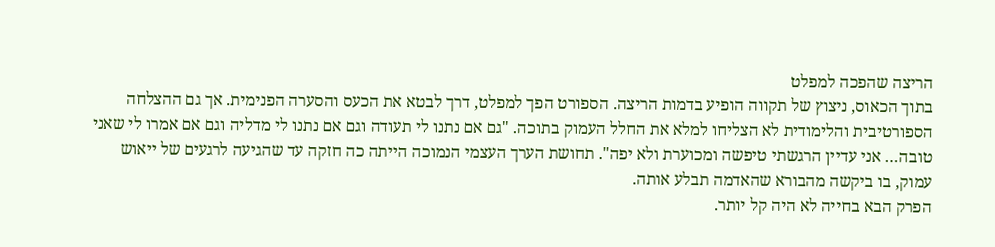הריצה שהפכה למפלט
בתוך הכאוס, ניצוץ של תקווה הופיע בדמות הריצה. הספורט הפך למפלט, דרך לבטא את הכעס והסערה הפנימית. אך גם ההצלחה הספורטיבית והלימודית לא הצליחו למלא את החלל העמוק בתוכה. "גם אם נתנו לי תעודה וגם אם נתנו לי מדליה וגם אם אמרו לי שאני טובה… אני עדיין הרגשתי טיפשה ומכוערת ולא יפה". תחושת הערך העצמי הנמוכה הייתה כה חזקה עד שהגיעה לרגעים של ייאוש עמוק, בו ביקשה מהבורא שהאדמה תבלע אותה.
הפרק הבא בחייה לא היה קל יותר.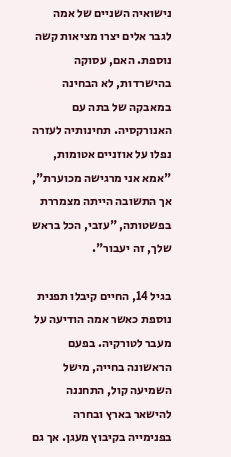נישואיה השניים של אמה לגבר אלים יצרו מציאות קשה נוספת. האם, עסוקה בהישרדות, לא הבחינה במאבקה של בתה עם האנורקסיה. תחינותיה לעזרה נפלו על אוזניים אטומות, "אמא אני מרגישה מכוערת", אך התשובה הייתה מצמררת בפשטותה, "עזבי, הכל בראש שלך, זה יעבור".

בגיל 14, החיים קיבלו תפנית נוספת כאשר אמה הודיעה על מעבר לטורקיה. בפעם הראשונה בחייה, מישל השמיעה קול, התחננה להישאר בארץ ובחרה בפנימייה בקיבוץ מעגן. אך גם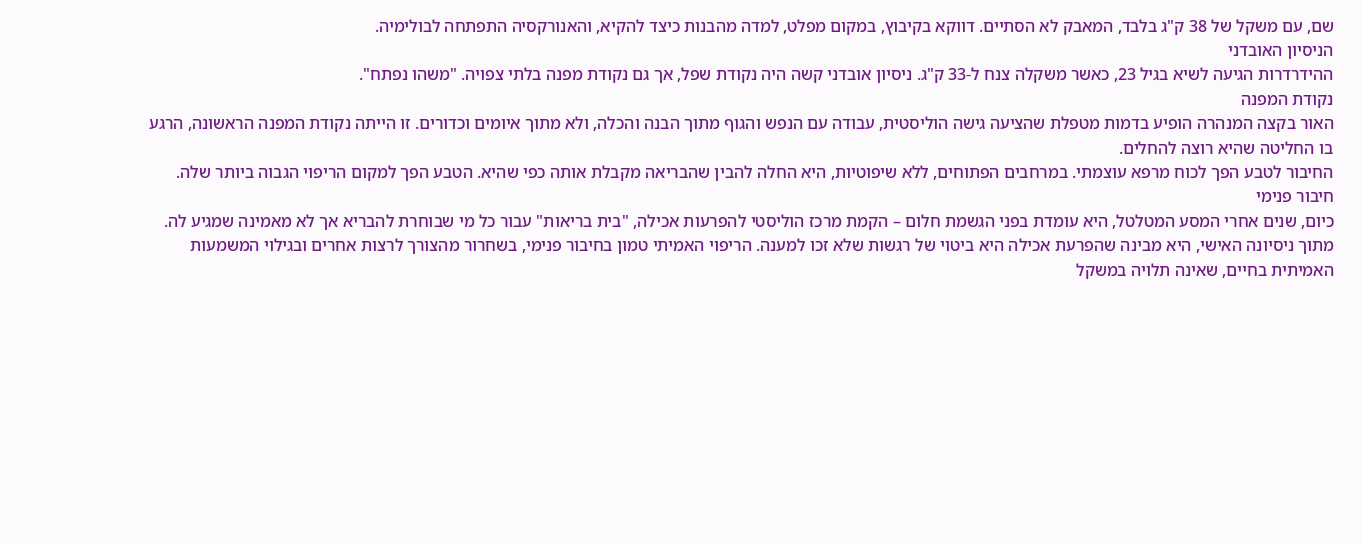שם, עם משקל של 38 ק"ג בלבד, המאבק לא הסתיים. דווקא בקיבוץ, במקום מפלט, למדה מהבנות כיצד להקיא, והאנורקסיה התפתחה לבולימיה.
הניסיון האובדני
ההידרדרות הגיעה לשיא בגיל 23, כאשר משקלה צנח ל-33 ק"ג. ניסיון אובדני קשה היה נקודת שפל, אך גם נקודת מפנה בלתי צפויה. "משהו נפתח".
נקודת המפנה
האור בקצה המנהרה הופיע בדמות מטפלת שהציעה גישה הוליסטית, עבודה עם הנפש והגוף מתוך הבנה והכלה, ולא מתוך איומים וכדורים. זו הייתה נקודת המפנה הראשונה, הרגע בו החליטה שהיא רוצה להחלים.
החיבור לטבע הפך לכוח מרפא עוצמתי. במרחבים הפתוחים, ללא שיפוטיות, היא החלה להבין שהבריאה מקבלת אותה כפי שהיא. הטבע הפך למקום הריפוי הגבוה ביותר שלה.
חיבור פנימי
כיום, שנים אחרי המסע המטלטל, היא עומדת בפני הגשמת חלום – הקמת מרכז הוליסטי להפרעות אכילה, "בית בריאות" עבור כל מי שבוחרת להבריא אך לא מאמינה שמגיע לה. מתוך ניסיונה האישי, היא מבינה שהפרעת אכילה היא ביטוי של רגשות שלא זכו למענה. הריפוי האמיתי טמון בחיבור פנימי, בשחרור מהצורך לרצות אחרים ובגילוי המשמעות האמיתית בחיים, שאינה תלויה במשקל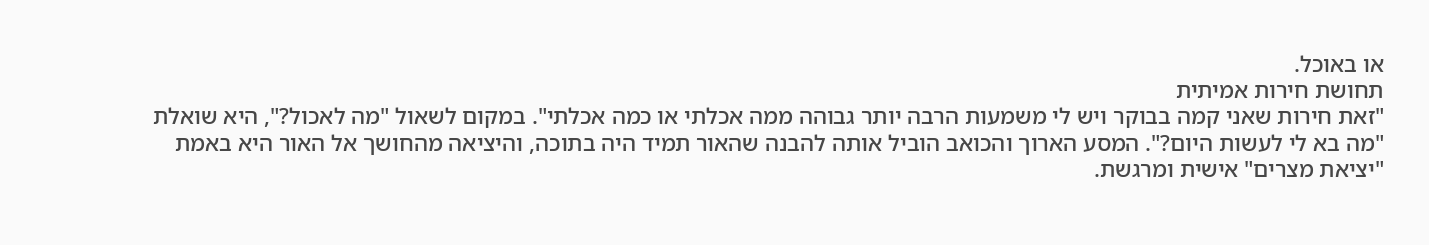או באוכל.
תחושת חירות אמיתית
"זאת חירות שאני קמה בבוקר ויש לי משמעות הרבה יותר גבוהה ממה אכלתי או כמה אכלתי". במקום לשאול "מה לאכול?", היא שואלת "מה בא לי לעשות היום?". המסע הארוך והכואב הוביל אותה להבנה שהאור תמיד היה בתוכה, והיציאה מהחושך אל האור היא באמת "יציאת מצרים" אישית ומרגשת.